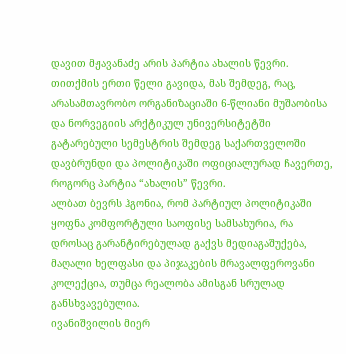დავით მჟავანაძე არის პარტია ახალის წევრი.
თითქმის ერთი წელი გავიდა, მას შემდეგ, რაც, არასამთავრობო ორგანიზაციაში 6-წლიანი მუშაობისა და ნორვეგიის არქტიკულ უნივერსიტეტში გატარებული სემესტრის შემდეგ საქართველოში დავბრუნდი და პოლიტიკაში ოფიციალურად ჩავერთე, როგორც პარტია “ახალის” წევრი.
ალბათ ბევრს ჰგონია, რომ პარტიულ პოლიტიკაში ყოფნა კომფორტული საოფისე სამსახურია, რა დროსაც გარანტირებულად გაქვს მედიაგაშუქება, მაღალი ხელფასი და პიჯაკების მრავალფეროვანი კოლექცია, თუმცა რეალობა ამისგან სრულად განსხვავებულია.
ივანიშვილის მიერ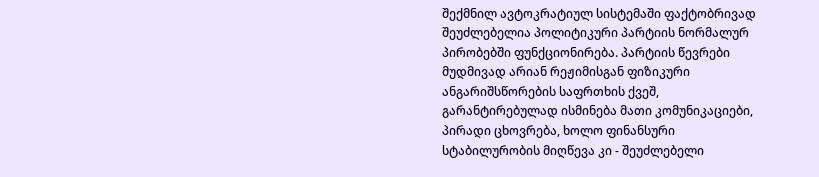შექმნილ ავტოკრატიულ სისტემაში ფაქტობრივად შეუძლებელია პოლიტიკური პარტიის ნორმალურ პირობებში ფუნქციონირება. პარტიის წევრები მუდმივად არიან რეჟიმისგან ფიზიკური ანგარიშსწორების საფრთხის ქვეშ, გარანტირებულად ისმინება მათი კომუნიკაციები, პირადი ცხოვრება, ხოლო ფინანსური სტაბილურობის მიღწევა კი - შეუძლებელი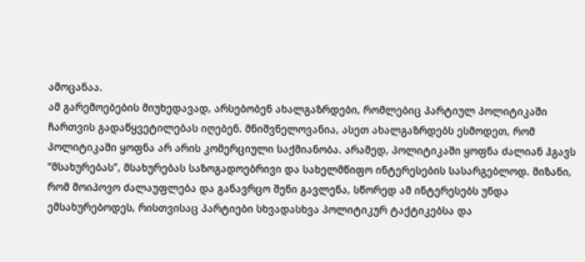ამოცანაა.
ამ გარემოებების მიუხედავად, არსებობენ ახალგაზრდები, რომლებიც პარტიულ პოლიტიკაში ჩართვის გადაწყვეტილებას იღებენ. მნიშვნელოვანია, ასეთ ახალგაზრდებს ესმოდეთ, რომ პოლიტიკაში ყოფნა არ არის კომერციული საქმიანობა. არამედ, პოლიტიკაში ყოფნა ძალიან ჰგავს “მსახურებას”, მსახურებას საზოგადოებრივი და სახელმწიფო ინტერესების სასარგებლოდ. მიზანი, რომ მოიპოვო ძალაუფლება და განავრცო შენი გავლენა, სწორედ ამ ინტერესებს უნდა ემსახურებოდეს, რისთვისაც პარტიები სხვადასხვა პოლიტიკურ ტაქტიკებსა და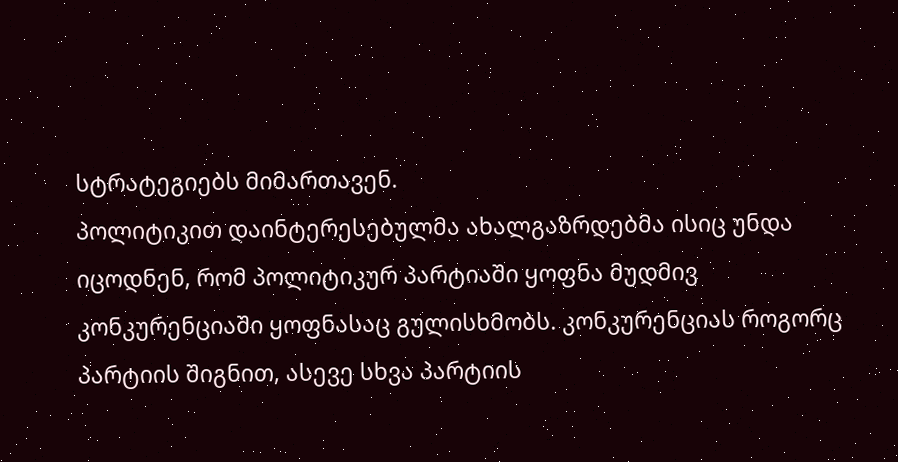სტრატეგიებს მიმართავენ.
პოლიტიკით დაინტერესებულმა ახალგაზრდებმა ისიც უნდა იცოდნენ, რომ პოლიტიკურ პარტიაში ყოფნა მუდმივ კონკურენციაში ყოფნასაც გულისხმობს. კონკურენციას როგორც პარტიის შიგნით, ასევე სხვა პარტიის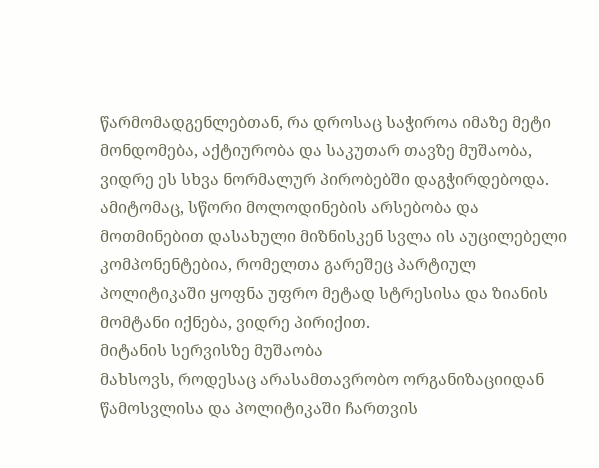წარმომადგენლებთან, რა დროსაც საჭიროა იმაზე მეტი მონდომება, აქტიურობა და საკუთარ თავზე მუშაობა, ვიდრე ეს სხვა ნორმალურ პირობებში დაგჭირდებოდა.
ამიტომაც, სწორი მოლოდინების არსებობა და მოთმინებით დასახული მიზნისკენ სვლა ის აუცილებელი კომპონენტებია, რომელთა გარეშეც პარტიულ პოლიტიკაში ყოფნა უფრო მეტად სტრესისა და ზიანის მომტანი იქნება, ვიდრე პირიქით.
მიტანის სერვისზე მუშაობა
მახსოვს, როდესაც არასამთავრობო ორგანიზაციიდან წამოსვლისა და პოლიტიკაში ჩართვის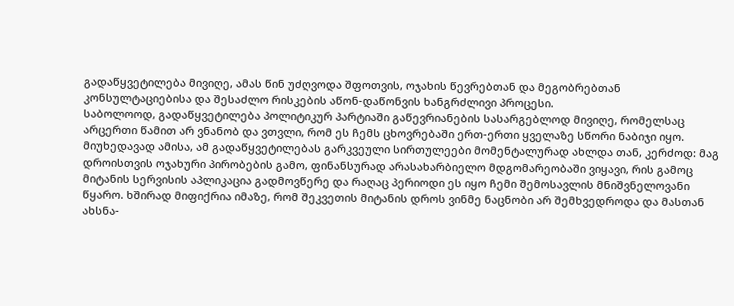გადაწყვეტილება მივიღე, ამას წინ უძღვოდა შფოთვის, ოჯახის წევრებთან და მეგობრებთან კონსულტაციებისა და შესაძლო რისკების აწონ-დაწონვის ხანგრძლივი პროცესი.
საბოლოოდ, გადაწყვეტილება პოლიტიკურ პარტიაში გაწევრიანების სასარგებლოდ მივიღე, რომელსაც არცერთი წამით არ ვნანობ და ვთვლი, რომ ეს ჩემს ცხოვრებაში ერთ-ერთი ყველაზე სწორი ნაბიჯი იყო.
მიუხედავად ამისა, ამ გადაწყვეტილებას გარკვეული სირთულეები მომენტალურად ახლდა თან, კერძოდ: მაგ დროისთვის ოჯახური პირობების გამო, ფინანსურად არასახარბიელო მდგომარეობაში ვიყავი, რის გამოც მიტანის სერვისის აპლიკაცია გადმოვწერე და რაღაც პერიოდი ეს იყო ჩემი შემოსავლის მნიშვნელოვანი წყარო. ხშირად მიფიქრია იმაზე, რომ შეკვეთის მიტანის დროს ვინმე ნაცნობი არ შემხვედროდა და მასთან ახსნა-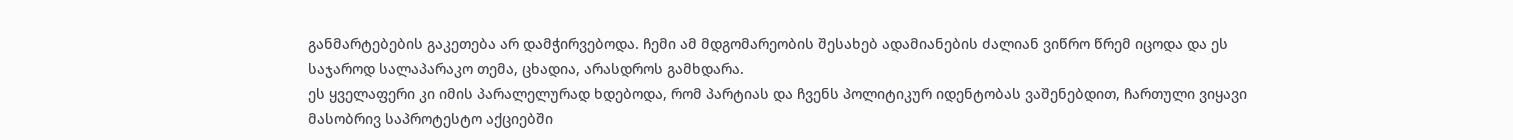განმარტებების გაკეთება არ დამჭირვებოდა. ჩემი ამ მდგომარეობის შესახებ ადამიანების ძალიან ვიწრო წრემ იცოდა და ეს საჯაროდ სალაპარაკო თემა, ცხადია, არასდროს გამხდარა.
ეს ყველაფერი კი იმის პარალელურად ხდებოდა, რომ პარტიას და ჩვენს პოლიტიკურ იდენტობას ვაშენებდით, ჩართული ვიყავი მასობრივ საპროტესტო აქციებში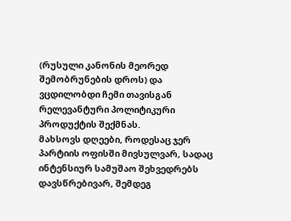(რუსული კანონის მეორედ შემობრუნების დროს) და ვცდილობდი ჩემი თავისგან რელევანტური პოლიტიკური პროდუქტის შექმნას.
მახსოვს დღეები, როდესაც ჯერ პარტიის ოფისში მივსულვარ, სადაც ინტენსიურ სამუშაო შეხვედრებს დავსწრებივარ, შემდეგ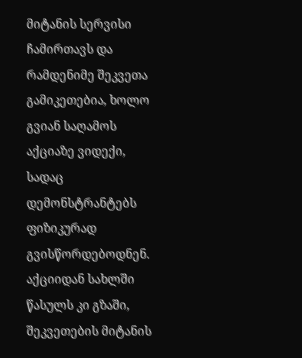მიტანის სერვისი ჩამირთავს და რამდენიმე შეკვეთა გამიკეთებია, ხოლო გვიან საღამოს აქციაზე ვიდექი, სადაც დემონსტრანტებს ფიზიკურად გვისწორდებოდნენ. აქციიდან სახლში წასულს კი გზაში, შეკვეთების მიტანის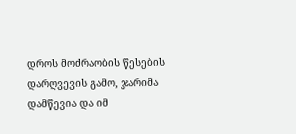დროს მოძრაობის წესების დარღვევის გამო, ჯარიმა დამწევია და იმ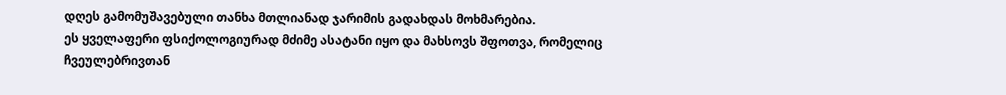დღეს გამომუშავებული თანხა მთლიანად ჯარიმის გადახდას მოხმარებია.
ეს ყველაფერი ფსიქოლოგიურად მძიმე ასატანი იყო და მახსოვს შფოთვა, რომელიც ჩვეულებრივთან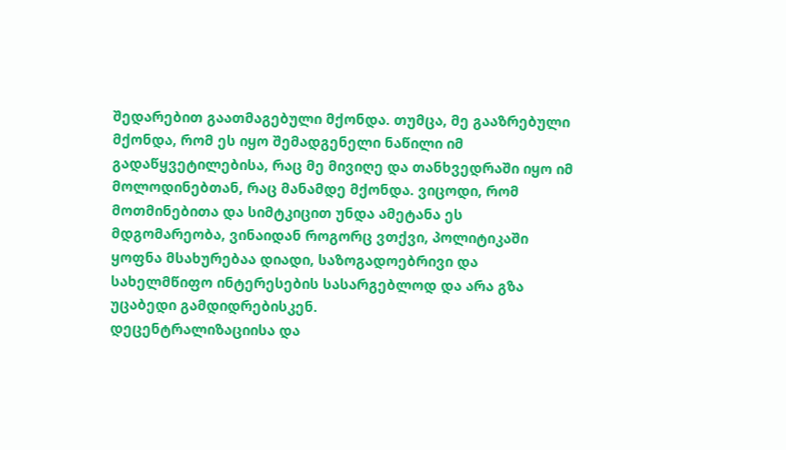შედარებით გაათმაგებული მქონდა. თუმცა, მე გააზრებული მქონდა, რომ ეს იყო შემადგენელი ნაწილი იმ გადაწყვეტილებისა, რაც მე მივიღე და თანხვედრაში იყო იმ მოლოდინებთან, რაც მანამდე მქონდა. ვიცოდი, რომ მოთმინებითა და სიმტკიცით უნდა ამეტანა ეს მდგომარეობა, ვინაიდან როგორც ვთქვი, პოლიტიკაში ყოფნა მსახურებაა დიადი, საზოგადოებრივი და სახელმწიფო ინტერესების სასარგებლოდ და არა გზა უცაბედი გამდიდრებისკენ.
დეცენტრალიზაციისა და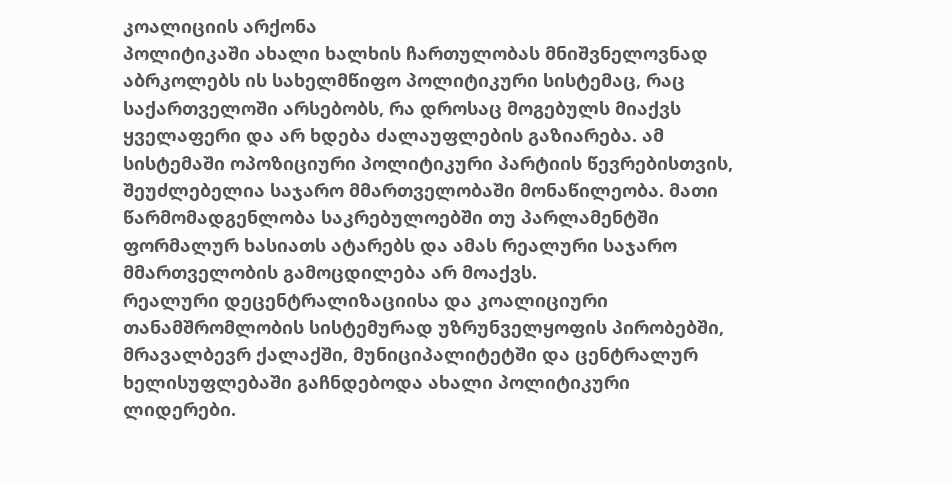კოალიციის არქონა
პოლიტიკაში ახალი ხალხის ჩართულობას მნიშვნელოვნად აბრკოლებს ის სახელმწიფო პოლიტიკური სისტემაც, რაც საქართველოში არსებობს, რა დროსაც მოგებულს მიაქვს ყველაფერი და არ ხდება ძალაუფლების გაზიარება. ამ სისტემაში ოპოზიციური პოლიტიკური პარტიის წევრებისთვის, შეუძლებელია საჯარო მმართველობაში მონაწილეობა. მათი წარმომადგენლობა საკრებულოებში თუ პარლამენტში ფორმალურ ხასიათს ატარებს და ამას რეალური საჯარო მმართველობის გამოცდილება არ მოაქვს.
რეალური დეცენტრალიზაციისა და კოალიციური თანამშრომლობის სისტემურად უზრუნველყოფის პირობებში, მრავალბევრ ქალაქში, მუნიციპალიტეტში და ცენტრალურ ხელისუფლებაში გაჩნდებოდა ახალი პოლიტიკური ლიდერები.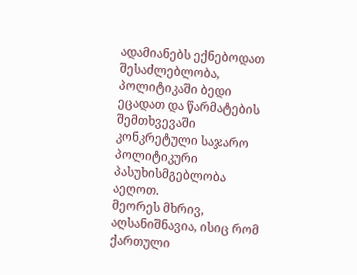ადამიანებს ექნებოდათ შესაძლებლობა, პოლიტიკაში ბედი ეცადათ და წარმატების შემთხვევაში კონკრეტული საჯარო პოლიტიკური პასუხისმგებლობა აეღოთ.
მეორეს მხრივ, აღსანიშნავია, ისიც რომ ქართული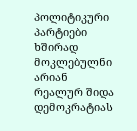პოლიტიკური პარტიები ხშირად მოკლებულნი არიან რეალურ შიდა დემოკრატიას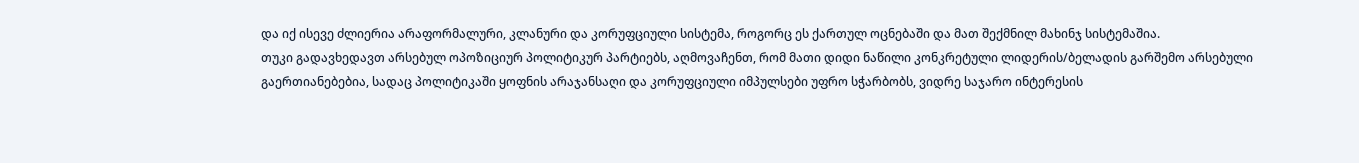და იქ ისევე ძლიერია არაფორმალური, კლანური და კორუფციული სისტემა, როგორც ეს ქართულ ოცნებაში და მათ შექმნილ მახინჯ სისტემაშია.
თუკი გადავხედავთ არსებულ ოპოზიციურ პოლიტიკურ პარტიებს, აღმოვაჩენთ, რომ მათი დიდი ნაწილი კონკრეტული ლიდერის/ბელადის გარშემო არსებული გაერთიანებებია, სადაც პოლიტიკაში ყოფნის არაჯანსაღი და კორუფციული იმპულსები უფრო სჭარბობს, ვიდრე საჯარო ინტერესის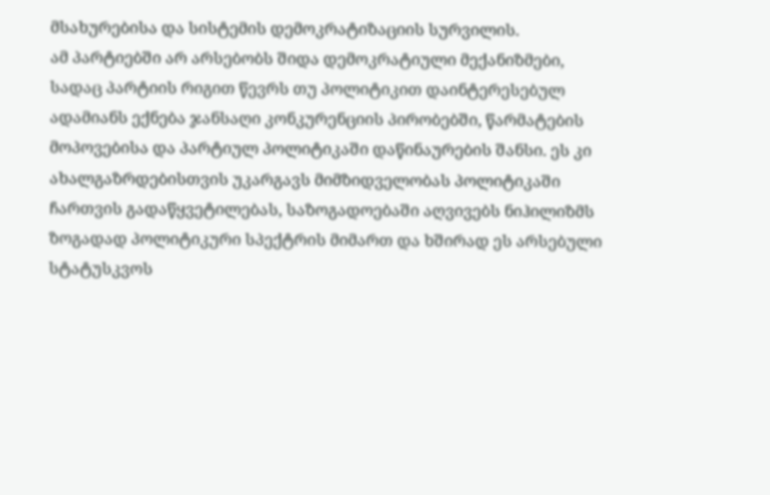მსახურებისა და სისტემის დემოკრატიზაციის სურვილის.
ამ პარტიებში არ არსებობს შიდა დემოკრატიული მექანიზმები, სადაც პარტიის რიგით წევრს თუ პოლიტიკით დაინტერესებულ ადამიანს ექნება ჯანსაღი კონკურენციის პირობებში, წარმატების მოპოვებისა და პარტიულ პოლიტიკაში დაწინაურების შანსი. ეს კი ახალგაზრდებისთვის უკარგავს მიმზიდველობას პოლიტიკაში ჩართვის გადაწყვეტილებას, საზოგადოებაში აღვივებს ნიჰილიზმს ზოგადად პოლიტიკური სპექტრის მიმართ და ხშირად ეს არსებული სტატუსკვოს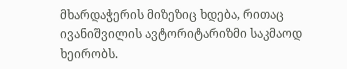მხარდაჭერის მიზეზიც ხდება, რითაც ივანიშვილის ავტორიტარიზმი საკმაოდ ხეირობს.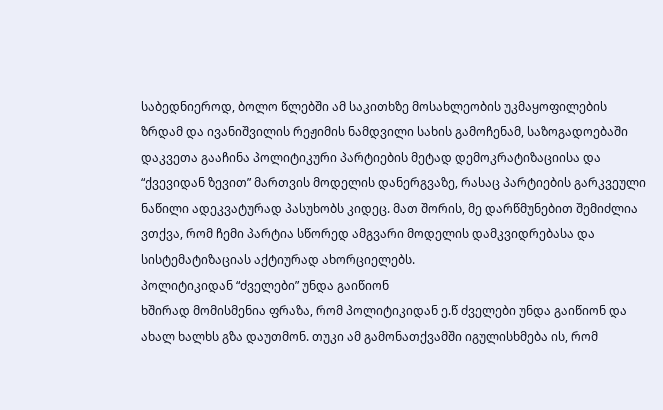საბედნიეროდ, ბოლო წლებში ამ საკითხზე მოსახლეობის უკმაყოფილების ზრდამ და ივანიშვილის რეჟიმის ნამდვილი სახის გამოჩენამ, საზოგადოებაში დაკვეთა გააჩინა პოლიტიკური პარტიების მეტად დემოკრატიზაციისა და “ქვევიდან ზევით” მართვის მოდელის დანერგვაზე, რასაც პარტიების გარკვეული ნაწილი ადეკვატურად პასუხობს კიდეც. მათ შორის, მე დარწმუნებით შემიძლია ვთქვა, რომ ჩემი პარტია სწორედ ამგვარი მოდელის დამკვიდრებასა და სისტემატიზაციას აქტიურად ახორციელებს.
პოლიტიკიდან “ძველები” უნდა გაიწიონ
ხშირად მომისმენია ფრაზა, რომ პოლიტიკიდან ე.წ ძველები უნდა გაიწიონ და ახალ ხალხს გზა დაუთმონ. თუკი ამ გამონათქვამში იგულისხმება ის, რომ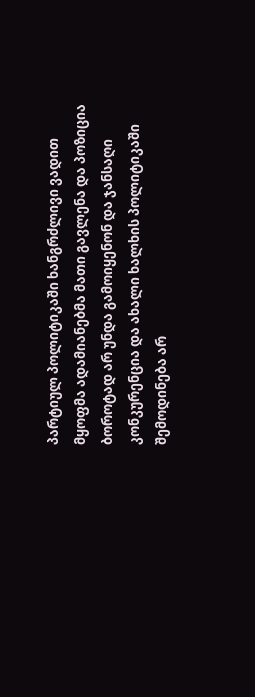პარტიულ პოლიტიკაში ხანგრძლივი ვადით მყოფმა ადამიანებმა მათი გავლენა და პოზიცია ბოროტად არ უნდა გამოიყენონ და ჯანსაღი კონკურენცია და ახალი ხალხის პოლიტიკაში შემოდინება არ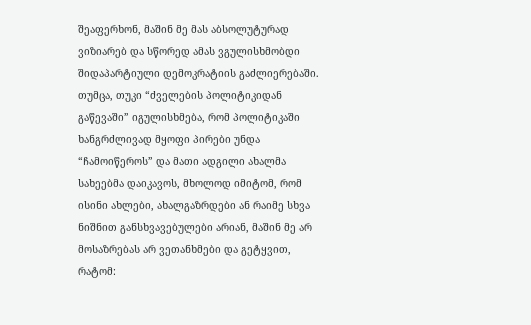შეაფერხონ, მაშინ მე მას აბსოლუტურად ვიზიარებ და სწორედ ამას ვგულისხმობდი შიდაპარტიული დემოკრატიის გაძლიერებაში.
თუმცა, თუკი “ძველების პოლიტიკიდან გაწევაში” იგულისხმება, რომ პოლიტიკაში ხანგრძლივად მყოფი პირები უნდა “ჩამოიწეროს” და მათი ადგილი ახალმა სახეებმა დაიკავოს, მხოლოდ იმიტომ, რომ ისინი ახლები, ახალგაზრდები ან რაიმე სხვა ნიშნით განსხვავებულები არიან, მაშინ მე არ მოსაზრებას არ ვეთანხმები და გეტყვით, რატომ: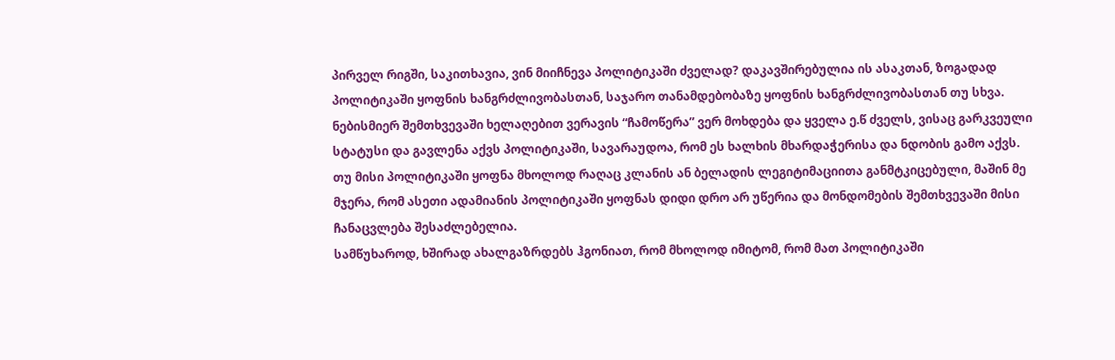პირველ რიგში, საკითხავია, ვინ მიიჩნევა პოლიტიკაში ძველად? დაკავშირებულია ის ასაკთან, ზოგადად პოლიტიკაში ყოფნის ხანგრძლივობასთან, საჯარო თანამდებობაზე ყოფნის ხანგრძლივობასთან თუ სხვა.
ნებისმიერ შემთხვევაში ხელაღებით ვერავის “ჩამოწერა” ვერ მოხდება და ყველა ე.წ ძველს, ვისაც გარკვეული სტატუსი და გავლენა აქვს პოლიტიკაში, სავარაუდოა, რომ ეს ხალხის მხარდაჭერისა და ნდობის გამო აქვს. თუ მისი პოლიტიკაში ყოფნა მხოლოდ რაღაც კლანის ან ბელადის ლეგიტიმაციითა განმტკიცებული, მაშინ მე მჯერა, რომ ასეთი ადამიანის პოლიტიკაში ყოფნას დიდი დრო არ უწერია და მონდომების შემთხვევაში მისი ჩანაცვლება შესაძლებელია.
სამწუხაროდ, ხშირად ახალგაზრდებს ჰგონიათ, რომ მხოლოდ იმიტომ, რომ მათ პოლიტიკაში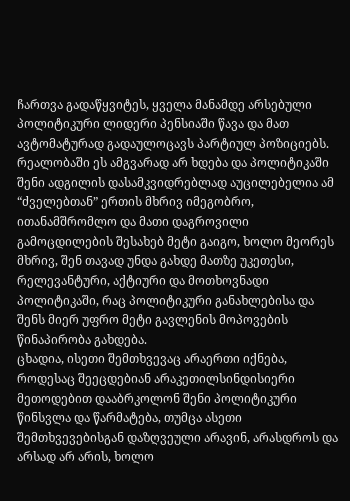ჩართვა გადაწყვიტეს, ყველა მანამდე არსებული პოლიტიკური ლიდერი პენსიაში წავა და მათ ავტომატურად გადაულოცავს პარტიულ პოზიციებს.
რეალობაში ეს ამგვარად არ ხდება და პოლიტიკაში შენი ადგილის დასამკვიდრებლად აუცილებელია ამ “ძველებთან” ერთის მხრივ იმეგობრო, ითანამშრომლო და მათი დაგროვილი გამოცდილების შესახებ მეტი გაიგო, ხოლო მეორეს მხრივ, შენ თავად უნდა გახდე მათზე უკეთესი, რელევანტური, აქტიური და მოთხოვნადი პოლიტიკაში, რაც პოლიტიკური განახლებისა და შენს მიერ უფრო მეტი გავლენის მოპოვების წინაპირობა გახდება.
ცხადია, ისეთი შემთხვევაც არაერთი იქნება, როდესაც შეეცდებიან არაკეთილსინდისიერი მეთოდებით დააბრკოლონ შენი პოლიტიკური წინსვლა და წარმატება, თუმცა ასეთი შემთხვევებისგან დაზღვეული არავინ, არასდროს და არსად არ არის, ხოლო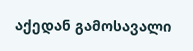აქედან გამოსავალი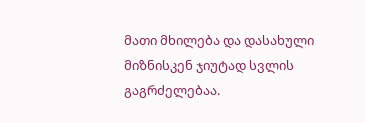მათი მხილება და დასახული მიზნისკენ ჯიუტად სვლის გაგრძელებაა.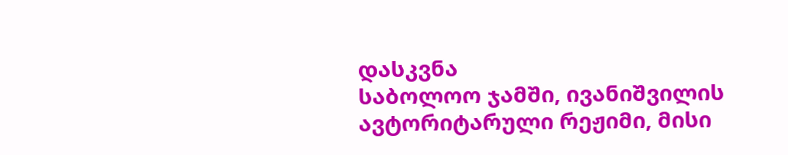დასკვნა
საბოლოო ჯამში, ივანიშვილის ავტორიტარული რეჟიმი, მისი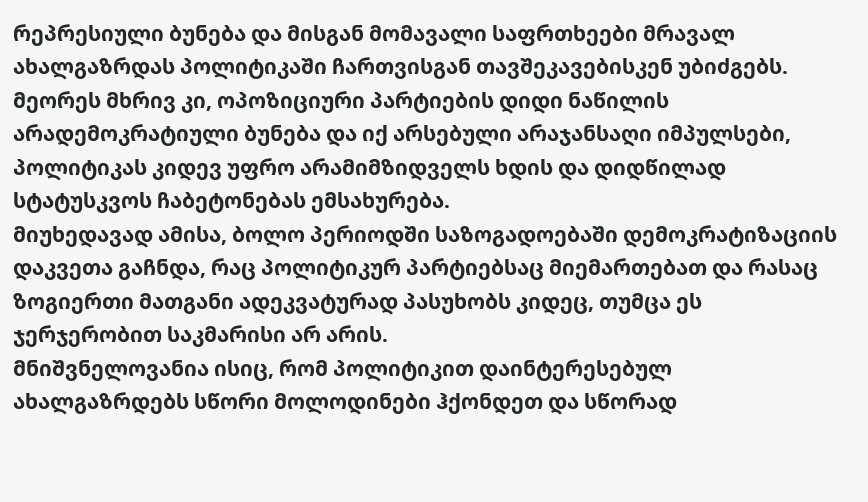რეპრესიული ბუნება და მისგან მომავალი საფრთხეები მრავალ ახალგაზრდას პოლიტიკაში ჩართვისგან თავშეკავებისკენ უბიძგებს. მეორეს მხრივ კი, ოპოზიციური პარტიების დიდი ნაწილის არადემოკრატიული ბუნება და იქ არსებული არაჯანსაღი იმპულსები, პოლიტიკას კიდევ უფრო არამიმზიდველს ხდის და დიდწილად სტატუსკვოს ჩაბეტონებას ემსახურება.
მიუხედავად ამისა, ბოლო პერიოდში საზოგადოებაში დემოკრატიზაციის დაკვეთა გაჩნდა, რაც პოლიტიკურ პარტიებსაც მიემართებათ და რასაც ზოგიერთი მათგანი ადეკვატურად პასუხობს კიდეც, თუმცა ეს ჯერჯერობით საკმარისი არ არის.
მნიშვნელოვანია ისიც, რომ პოლიტიკით დაინტერესებულ ახალგაზრდებს სწორი მოლოდინები ჰქონდეთ და სწორად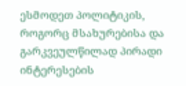ესმოდეთ პოლიტიკის, როგორც მსახურებისა და გარკვეულწილად პირადი ინტერესების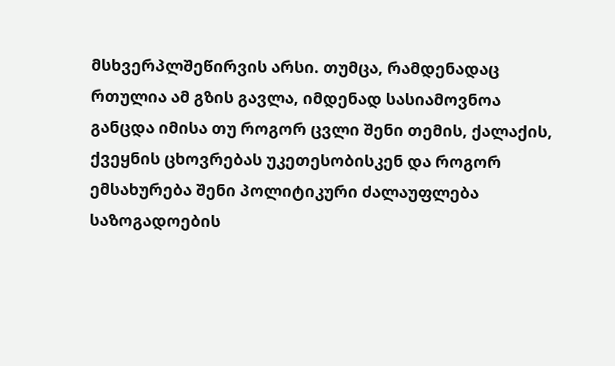მსხვერპლშეწირვის არსი. თუმცა, რამდენადაც რთულია ამ გზის გავლა, იმდენად სასიამოვნოა განცდა იმისა თუ როგორ ცვლი შენი თემის, ქალაქის, ქვეყნის ცხოვრებას უკეთესობისკენ და როგორ ემსახურება შენი პოლიტიკური ძალაუფლება საზოგადოების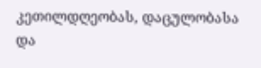კეთილდღეობას, დაცულობასა და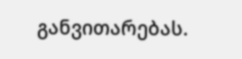განვითარებას.